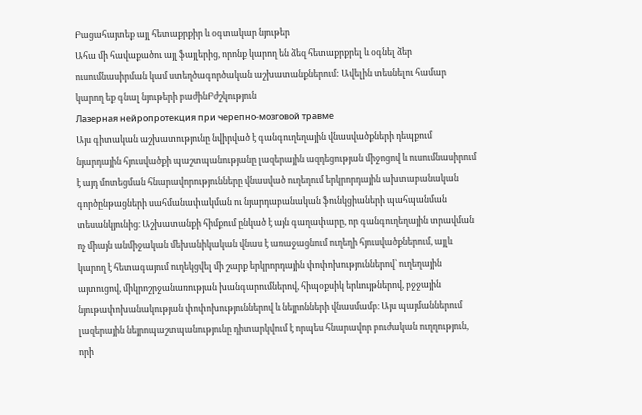Բացահայտեք այլ հետաքրքիր և օգտակար նյութեր
Ահա մի հավաքածու այլ ֆայլերից, որոնք կարող են ձեզ հետաքրքրել և օգնել ձեր ուսումնասիրման կամ ստեղծագործական աշխատանքներում: Ավելին տեսնելու համար կարող եք գնալ նյութերի բաժինԲժշկություն
Лазерная нейропротекция при черепно-мозговой травме
Այս գիտական աշխատությունը նվիրված է գանգուղեղային վնասվածքների դեպքում նյարդային հյուսվածքի պաշտպանությանը լազերային ազդեցության միջոցով և ուսումնասիրում է այդ մոտեցման հնարավորությունները վնասված ուղեղում երկրորդային ախտաբանական գործընթացների սահմանափակման ու նյարդաբանական ֆունկցիաների պահպանման տեսանկյունից։ Աշխատանքի հիմքում ընկած է այն գաղափարը, որ գանգուղեղային տրավման ոչ միայն անմիջական մեխանիկական վնաս է առաջացնում ուղեղի հյուսվածքներում, այլև կարող է հետագայում ուղեկցվել մի շարք երկրորդային փոփոխություններով՝ ուղեղային այտուցով, միկրոշրջանառության խանգարումներով, հիպօքսիկ երևույթներով, բջջային նյութափոխանակության փոփոխություններով և նեյրոնների վնասմամբ։ Այս պայմաններում լազերային նեյրոպաշտպանությունը դիտարկվում է որպես հնարավոր բուժական ուղղություն, որի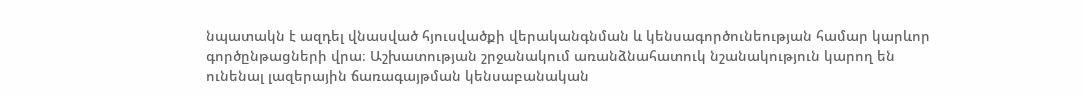նպատակն է ազդել վնասված հյուսվածքի վերականգնման և կենսագործունեության համար կարևոր գործընթացների վրա։ Աշխատության շրջանակում առանձնահատուկ նշանակություն կարող են ունենալ լազերային ճառագայթման կենսաբանական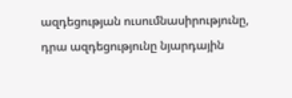ազդեցության ուսումնասիրությունը, դրա ազդեցությունը նյարդային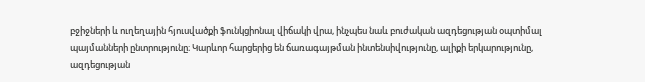բջիջների և ուղեղային հյուսվածքի ֆունկցիոնալ վիճակի վրա, ինչպես նաև բուժական ազդեցության օպտիմալ պայմանների ընտրությունը։ Կարևոր հարցերից են ճառագայթման ինտենսիվությունը, ալիքի երկարությունը, ազդեցության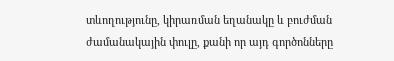տևողությունը, կիրառման եղանակը և բուժման ժամանակային փուլը, քանի որ այդ գործոնները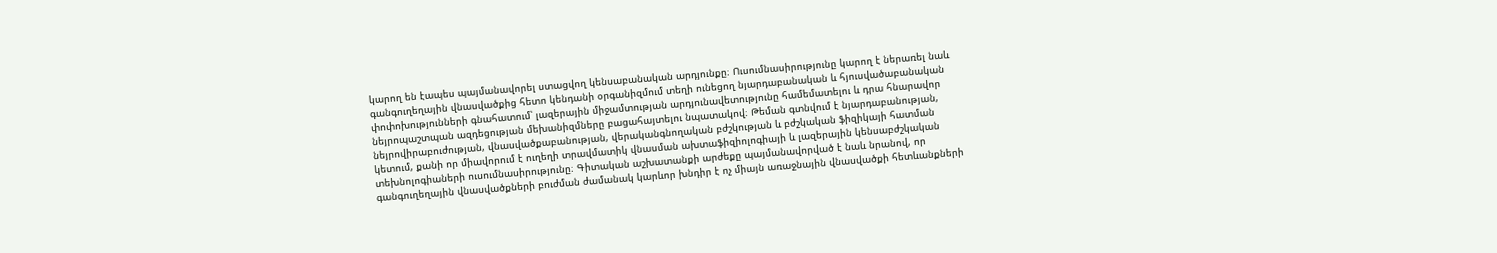կարող են էապես պայմանավորել ստացվող կենսաբանական արդյունքը։ Ուսումնասիրությունը կարող է ներառել նաև գանգուղեղային վնասվածքից հետո կենդանի օրգանիզմում տեղի ունեցող նյարդաբանական և հյուսվածաբանական փոփոխությունների գնահատում՝ լազերային միջամտության արդյունավետությունը համեմատելու և դրա հնարավոր նեյրոպաշտպան ազդեցության մեխանիզմները բացահայտելու նպատակով։ Թեման գտնվում է նյարդաբանության, նեյրովիրաբուժության, վնասվածքաբանության, վերականգնողական բժշկության և բժշկական ֆիզիկայի հատման կետում, քանի որ միավորում է ուղեղի տրավմատիկ վնասման ախտաֆիզիոլոգիայի և լազերային կենսաբժշկական տեխնոլոգիաների ուսումնասիրությունը։ Գիտական աշխատանքի արժեքը պայմանավորված է նաև նրանով, որ գանգուղեղային վնասվածքների բուժման ժամանակ կարևոր խնդիր է ոչ միայն առաջնային վնասվածքի հետևանքների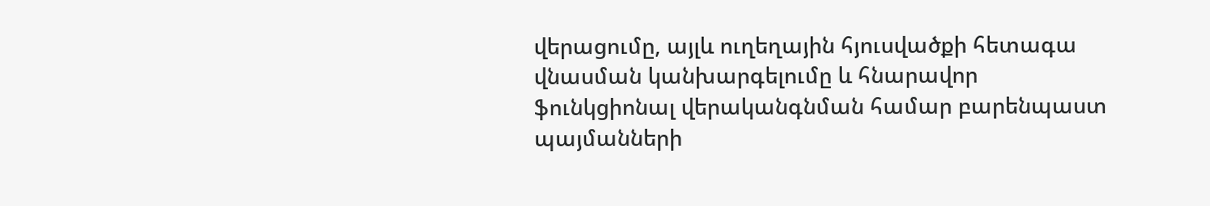վերացումը, այլև ուղեղային հյուսվածքի հետագա վնասման կանխարգելումը և հնարավոր ֆունկցիոնալ վերականգնման համար բարենպաստ պայմանների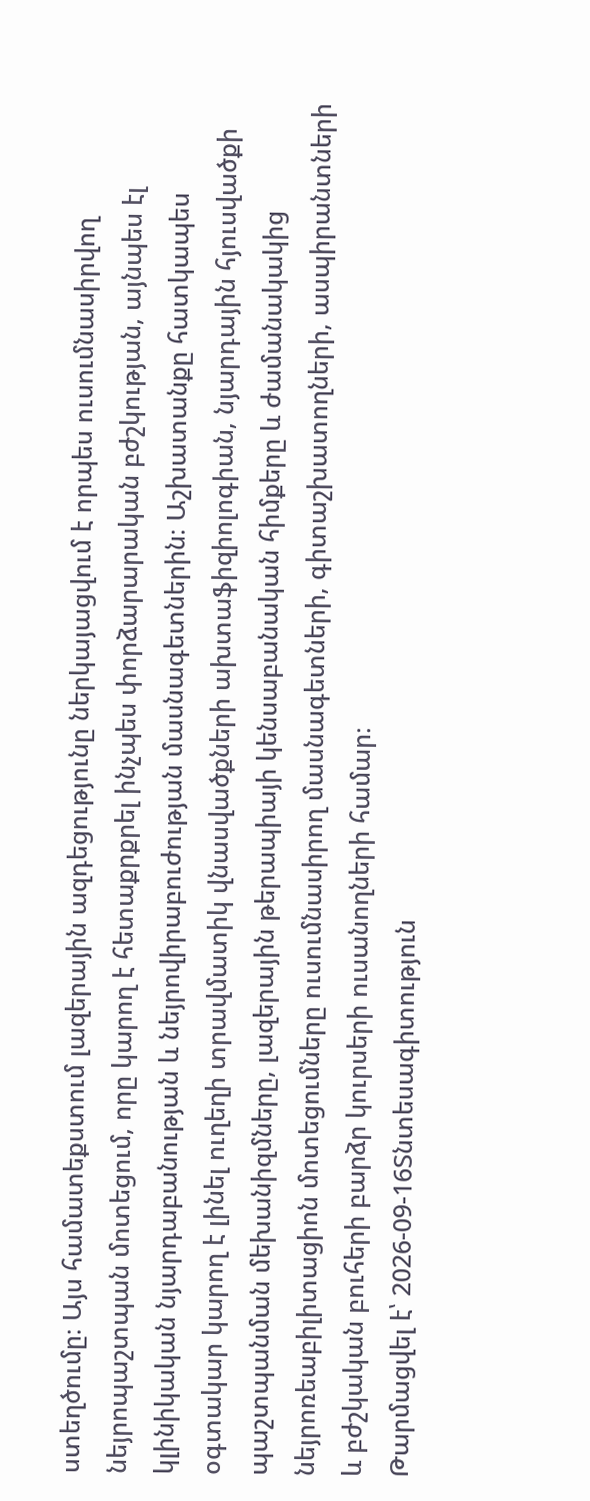ստեղծումը։ Այս համատեքստում լազերային ազդեցությունը ներկայացվում է որպես ուսումնասիրվող նեյրոպաշտպան մոտեցում, որը կարող է հետաքրքրել ինչպես փորձարարական բժշկության, այնպես էլ կլինիկական նյարդաբանության և նեյրովիրաբուժության մասնագետներին։ Աշխատանքը հատկապես օգտակար կարող է լինել ուղեղի տրավմատիկ վնասվածքների ախտաֆիզիոլոգիան, նյարդային հյուսվածքի պաշտպանման մեխանիզմները, լազերային թերապիայի կենսաբանական հիմքերը և ժամանակակից նեյրոռեաբիլիտացիոն մոտեցումները ուսումնասիրող մասնագետների, գիտաշխատողների, ասպիրանտների և բժշկական բուհերի բարձր կուրսերի ուսանողների համար։
Թարմացվել է՝ 2026-09-16Տնտեսագիտություն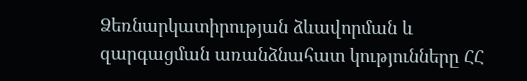Ձեռնարկատիրության ձևավորման և զարգացման առանձնահատ կությունները ՀՀ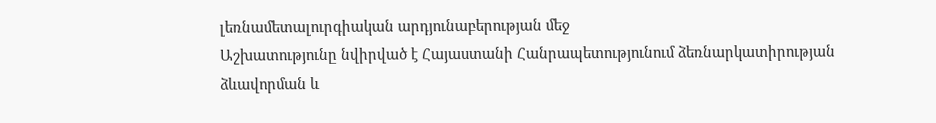լեռնամետալուրգիական արդյունաբերության մեջ
Աշխատությունը նվիրված է Հայաստանի Հանրապետությունում ձեռնարկատիրության ձևավորման և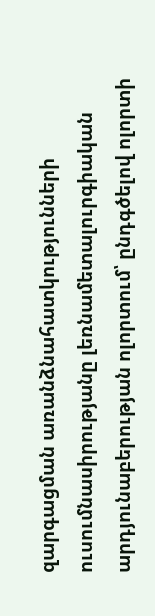զարգացման առանձնահատկությունների ուսումնասիրությանը լեռնամետալուրգիական արդյունաբերության ոլորտում՝ ընդգծելով ոլորտի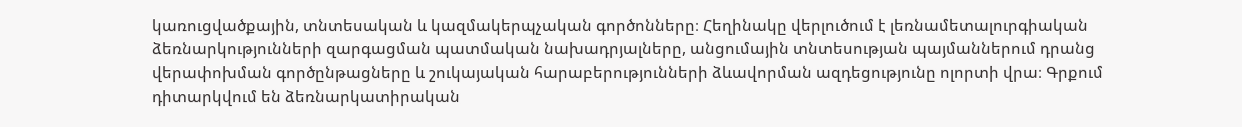կառուցվածքային, տնտեսական և կազմակերպչական գործոնները։ Հեղինակը վերլուծում է լեռնամետալուրգիական ձեռնարկությունների զարգացման պատմական նախադրյալները, անցումային տնտեսության պայմաններում դրանց վերափոխման գործընթացները և շուկայական հարաբերությունների ձևավորման ազդեցությունը ոլորտի վրա։ Գրքում դիտարկվում են ձեռնարկատիրական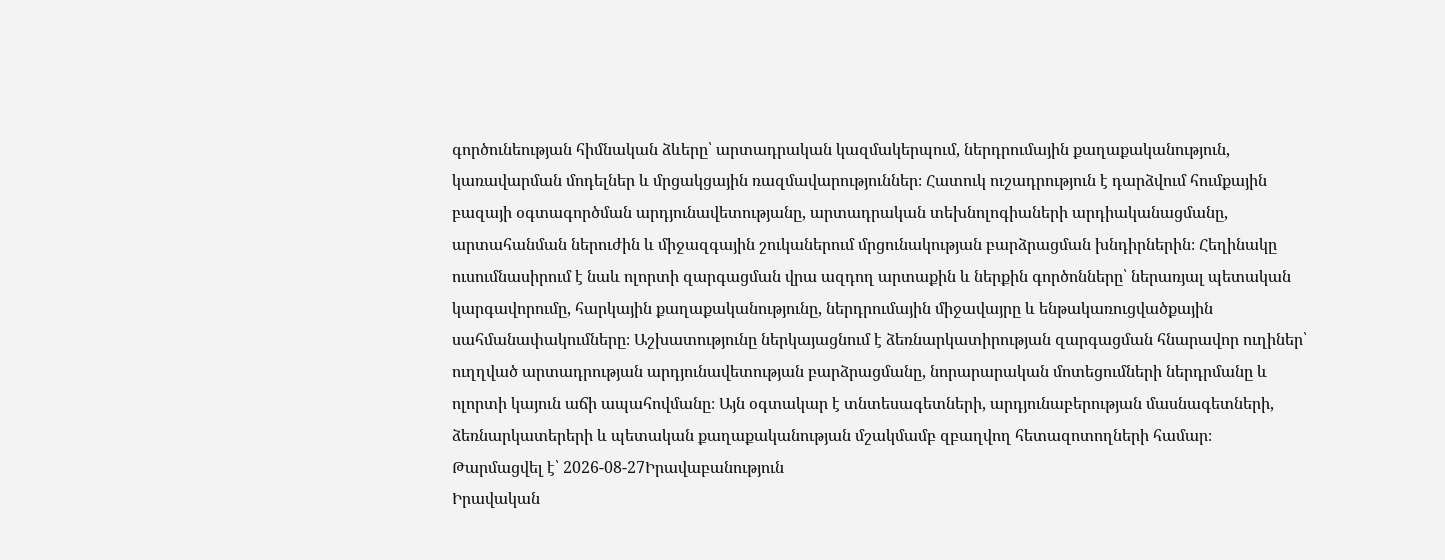գործունեության հիմնական ձևերը՝ արտադրական կազմակերպում, ներդրումային քաղաքականություն, կառավարման մոդելներ և մրցակցային ռազմավարություններ։ Հատուկ ուշադրություն է դարձվում հումքային բազայի օգտագործման արդյունավետությանը, արտադրական տեխնոլոգիաների արդիականացմանը, արտահանման ներուժին և միջազգային շուկաներում մրցունակության բարձրացման խնդիրներին։ Հեղինակը ուսումնասիրում է նաև ոլորտի զարգացման վրա ազդող արտաքին և ներքին գործոնները՝ ներառյալ պետական կարգավորումը, հարկային քաղաքականությունը, ներդրումային միջավայրը և ենթակառուցվածքային սահմանափակումները։ Աշխատությունը ներկայացնում է ձեռնարկատիրության զարգացման հնարավոր ուղիներ՝ ուղղված արտադրության արդյունավետության բարձրացմանը, նորարարական մոտեցումների ներդրմանը և ոլորտի կայուն աճի ապահովմանը։ Այն օգտակար է տնտեսագետների, արդյունաբերության մասնագետների, ձեռնարկատերերի և պետական քաղաքականության մշակմամբ զբաղվող հետազոտողների համար։
Թարմացվել է՝ 2026-08-27Իրավաբանություն
Իրավական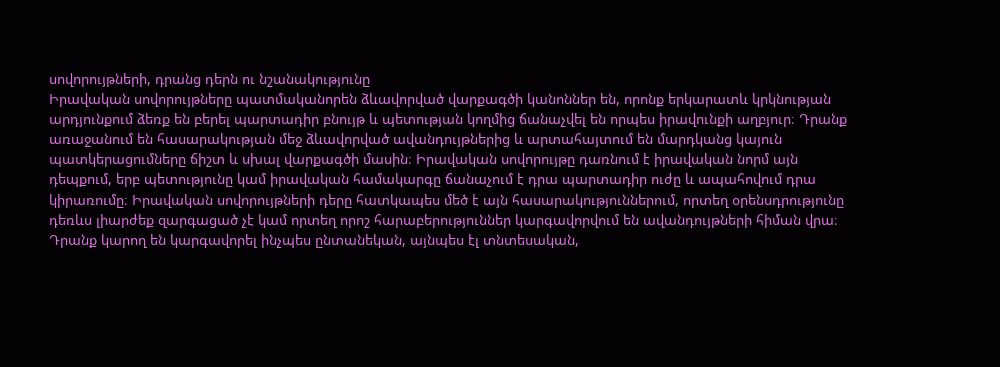սովորույթների, դրանց դերն ու նշանակությունը
Իրավական սովորույթները պատմականորեն ձևավորված վարքագծի կանոններ են, որոնք երկարատև կրկնության արդյունքում ձեռք են բերել պարտադիր բնույթ և պետության կողմից ճանաչվել են որպես իրավունքի աղբյուր։ Դրանք առաջանում են հասարակության մեջ ձևավորված ավանդույթներից և արտահայտում են մարդկանց կայուն պատկերացումները ճիշտ և սխալ վարքագծի մասին։ Իրավական սովորույթը դառնում է իրավական նորմ այն դեպքում, երբ պետությունը կամ իրավական համակարգը ճանաչում է դրա պարտադիր ուժը և ապահովում դրա կիրառումը։ Իրավական սովորույթների դերը հատկապես մեծ է այն հասարակություններում, որտեղ օրենսդրությունը դեռևս լիարժեք զարգացած չէ կամ որտեղ որոշ հարաբերություններ կարգավորվում են ավանդույթների հիման վրա։ Դրանք կարող են կարգավորել ինչպես ընտանեկան, այնպես էլ տնտեսական,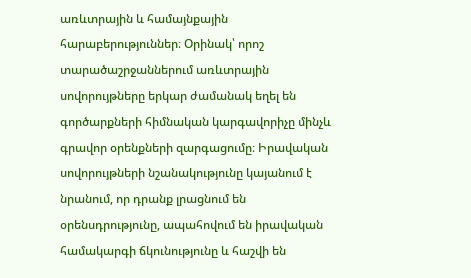առևտրային և համայնքային հարաբերություններ։ Օրինակ՝ որոշ տարածաշրջաններում առևտրային սովորույթները երկար ժամանակ եղել են գործարքների հիմնական կարգավորիչը մինչև գրավոր օրենքների զարգացումը։ Իրավական սովորույթների նշանակությունը կայանում է նրանում, որ դրանք լրացնում են օրենսդրությունը, ապահովում են իրավական համակարգի ճկունությունը և հաշվի են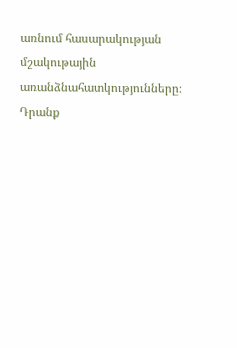առնում հասարակության մշակութային առանձնահատկությունները։ Դրանք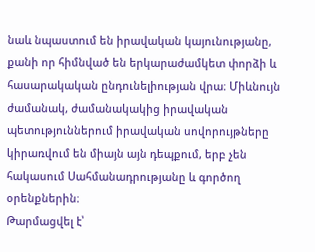նաև նպաստում են իրավական կայունությանը, քանի որ հիմնված են երկարաժամկետ փորձի և հասարակական ընդունելիության վրա։ Միևնույն ժամանակ, ժամանակակից իրավական պետություններում իրավական սովորույթները կիրառվում են միայն այն դեպքում, երբ չեն հակասում Սահմանադրությանը և գործող օրենքներին։
Թարմացվել է՝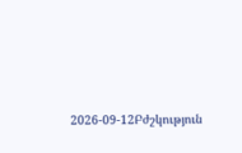2026-09-12Բժշկություն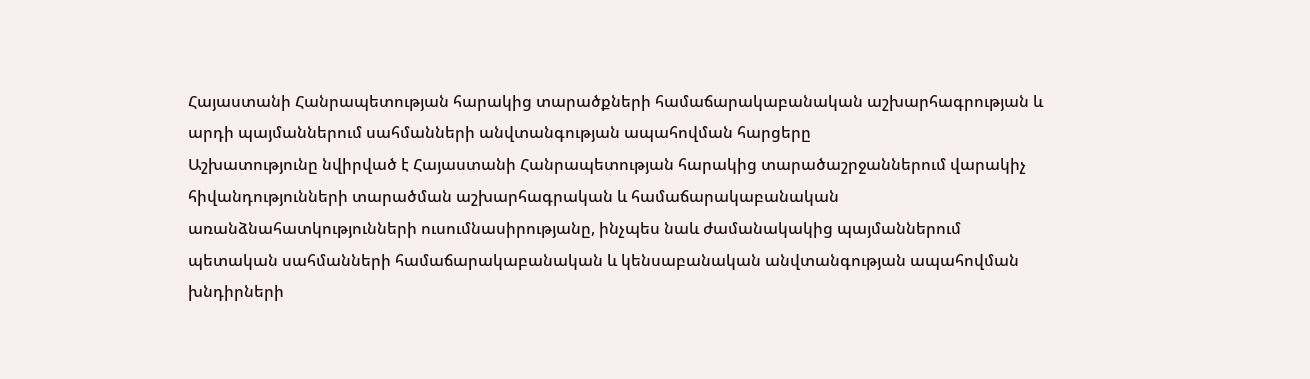Հայաստանի Հանրապետության հարակից տարածքների համաճարակաբանական աշխարհագրության և արդի պայմաններում սահմանների անվտանգության ապահովման հարցերը
Աշխատությունը նվիրված է Հայաստանի Հանրապետության հարակից տարածաշրջաններում վարակիչ հիվանդությունների տարածման աշխարհագրական և համաճարակաբանական առանձնահատկությունների ուսումնասիրությանը, ինչպես նաև ժամանակակից պայմաններում պետական սահմանների համաճարակաբանական և կենսաբանական անվտանգության ապահովման խնդիրների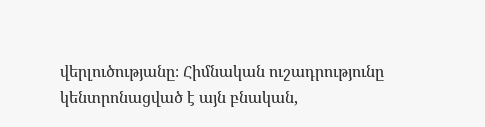վերլուծությանը։ Հիմնական ուշադրությունը կենտրոնացված է այն բնական,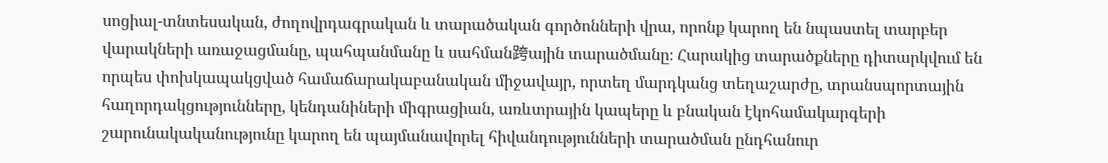սոցիալ-տնտեսական, ժողովրդագրական և տարածական գործոնների վրա, որոնք կարող են նպաստել տարբեր վարակների առաջացմանը, պահպանմանը և սահման跨ային տարածմանը։ Հարակից տարածքները դիտարկվում են որպես փոխկապակցված համաճարակաբանական միջավայր, որտեղ մարդկանց տեղաշարժը, տրանսպորտային հաղորդակցությունները, կենդանիների միգրացիան, առևտրային կապերը և բնական էկոհամակարգերի շարունակականությունը կարող են պայմանավորել հիվանդությունների տարածման ընդհանուր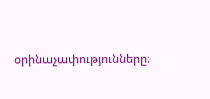օրինաչափությունները։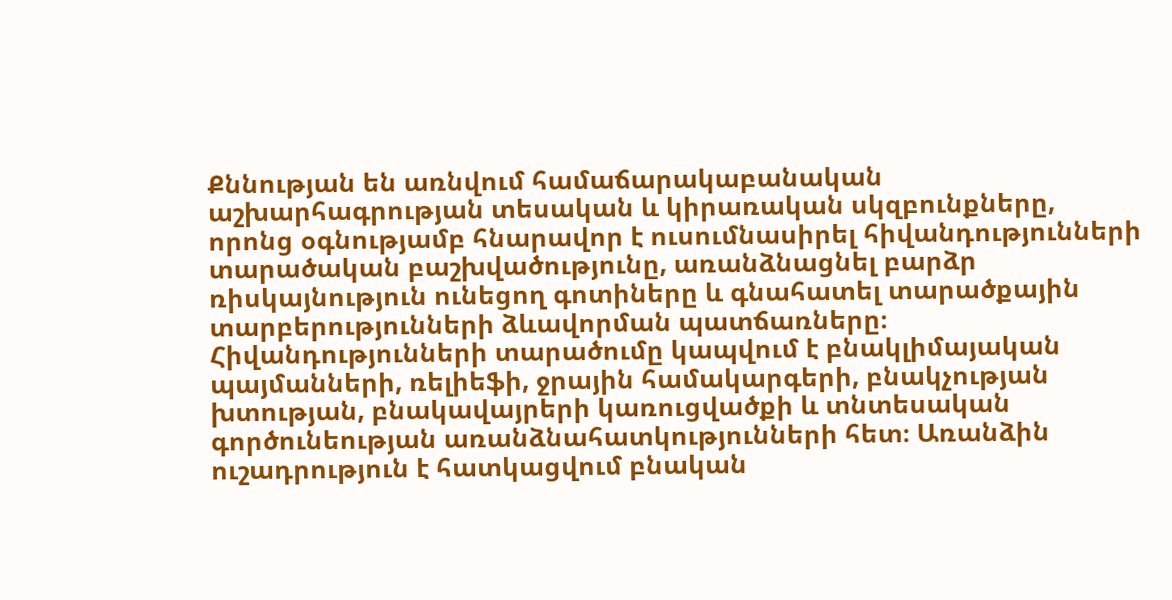Քննության են առնվում համաճարակաբանական աշխարհագրության տեսական և կիրառական սկզբունքները, որոնց օգնությամբ հնարավոր է ուսումնասիրել հիվանդությունների տարածական բաշխվածությունը, առանձնացնել բարձր ռիսկայնություն ունեցող գոտիները և գնահատել տարածքային տարբերությունների ձևավորման պատճառները։ Հիվանդությունների տարածումը կապվում է բնակլիմայական պայմանների, ռելիեֆի, ջրային համակարգերի, բնակչության խտության, բնակավայրերի կառուցվածքի և տնտեսական գործունեության առանձնահատկությունների հետ։ Առանձին ուշադրություն է հատկացվում բնական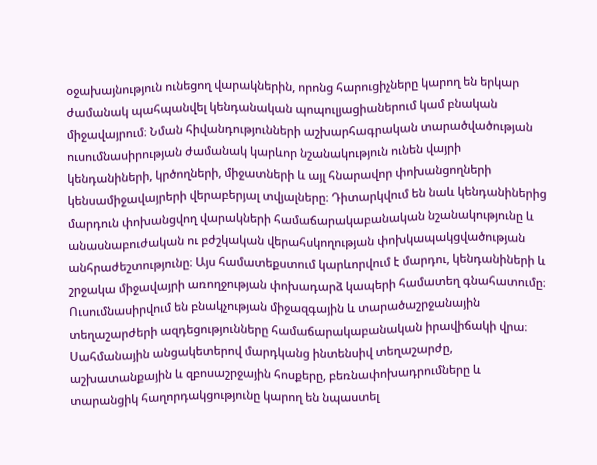օջախայնություն ունեցող վարակներին, որոնց հարուցիչները կարող են երկար ժամանակ պահպանվել կենդանական պոպուլյացիաներում կամ բնական միջավայրում։ Նման հիվանդությունների աշխարհագրական տարածվածության ուսումնասիրության ժամանակ կարևոր նշանակություն ունեն վայրի կենդանիների, կրծողների, միջատների և այլ հնարավոր փոխանցողների կենսամիջավայրերի վերաբերյալ տվյալները։ Դիտարկվում են նաև կենդանիներից մարդուն փոխանցվող վարակների համաճարակաբանական նշանակությունը և անասնաբուժական ու բժշկական վերահսկողության փոխկապակցվածության անհրաժեշտությունը։ Այս համատեքստում կարևորվում է մարդու, կենդանիների և շրջակա միջավայրի առողջության փոխադարձ կապերի համատեղ գնահատումը։ Ուսումնասիրվում են բնակչության միջազգային և տարածաշրջանային տեղաշարժերի ազդեցությունները համաճարակաբանական իրավիճակի վրա։ Սահմանային անցակետերով մարդկանց ինտենսիվ տեղաշարժը, աշխատանքային և զբոսաշրջային հոսքերը, բեռնափոխադրումները և տարանցիկ հաղորդակցությունը կարող են նպաստել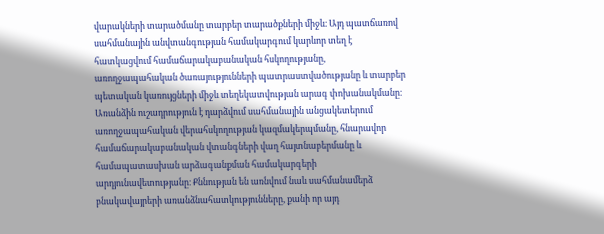վարակների տարածմանը տարբեր տարածքների միջև։ Այդ պատճառով սահմանային անվտանգության համակարգում կարևոր տեղ է հատկացվում համաճարակաբանական հսկողությանը, առողջապահական ծառայությունների պատրաստվածությանը և տարբեր պետական կառույցների միջև տեղեկատվության արագ փոխանակմանը։ Առանձին ուշադրություն է դարձվում սահմանային անցակետերում առողջապահական վերահսկողության կազմակերպմանը, հնարավոր համաճարակաբանական վտանգների վաղ հայտնաբերմանը և համապատասխան արձագանքման համակարգերի արդյունավետությանը։ Քննության են առնվում նաև սահմանամերձ բնակավայրերի առանձնահատկությունները, քանի որ այդ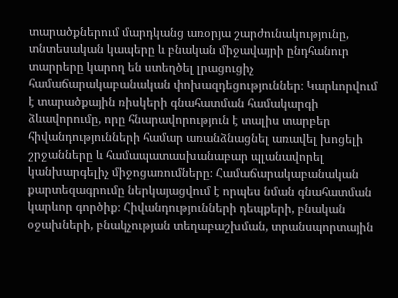տարածքներում մարդկանց առօրյա շարժունակությունը, տնտեսական կապերը և բնական միջավայրի ընդհանուր տարրերը կարող են ստեղծել լրացուցիչ համաճարակաբանական փոխազդեցություններ։ Կարևորվում է տարածքային ռիսկերի գնահատման համակարգի ձևավորումը, որը հնարավորություն է տալիս տարբեր հիվանդությունների համար առանձնացնել առավել խոցելի շրջանները և համապատասխանաբար պլանավորել կանխարգելիչ միջոցառումները։ Համաճարակաբանական քարտեզագրումը ներկայացվում է որպես նման գնահատման կարևոր գործիք։ Հիվանդությունների դեպքերի, բնական օջախների, բնակչության տեղաբաշխման, տրանսպորտային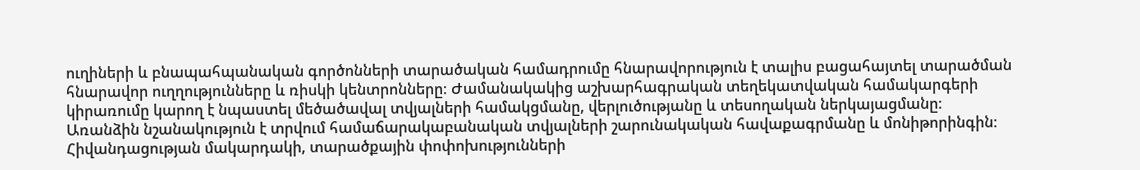ուղիների և բնապահպանական գործոնների տարածական համադրումը հնարավորություն է տալիս բացահայտել տարածման հնարավոր ուղղությունները և ռիսկի կենտրոնները։ Ժամանակակից աշխարհագրական տեղեկատվական համակարգերի կիրառումը կարող է նպաստել մեծածավալ տվյալների համակցմանը, վերլուծությանը և տեսողական ներկայացմանը։ Առանձին նշանակություն է տրվում համաճարակաբանական տվյալների շարունակական հավաքագրմանը և մոնիթորինգին։ Հիվանդացության մակարդակի, տարածքային փոփոխությունների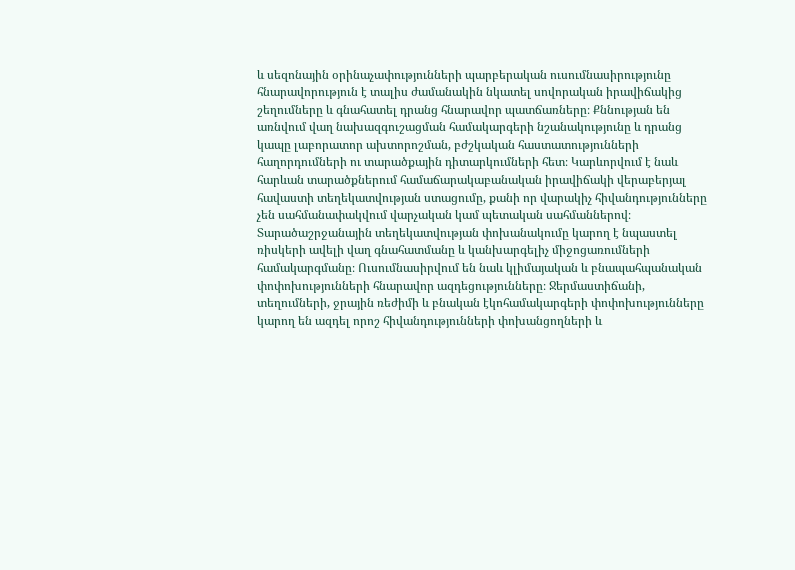և սեզոնային օրինաչափությունների պարբերական ուսումնասիրությունը հնարավորություն է տալիս ժամանակին նկատել սովորական իրավիճակից շեղումները և գնահատել դրանց հնարավոր պատճառները։ Քննության են առնվում վաղ նախազգուշացման համակարգերի նշանակությունը և դրանց կապը լաբորատոր ախտորոշման, բժշկական հաստատությունների հաղորդումների ու տարածքային դիտարկումների հետ։ Կարևորվում է նաև հարևան տարածքներում համաճարակաբանական իրավիճակի վերաբերյալ հավաստի տեղեկատվության ստացումը, քանի որ վարակիչ հիվանդությունները չեն սահմանափակվում վարչական կամ պետական սահմաններով։ Տարածաշրջանային տեղեկատվության փոխանակումը կարող է նպաստել ռիսկերի ավելի վաղ գնահատմանը և կանխարգելիչ միջոցառումների համակարգմանը։ Ուսումնասիրվում են նաև կլիմայական և բնապահպանական փոփոխությունների հնարավոր ազդեցությունները։ Ջերմաստիճանի, տեղումների, ջրային ռեժիմի և բնական էկոհամակարգերի փոփոխությունները կարող են ազդել որոշ հիվանդությունների փոխանցողների և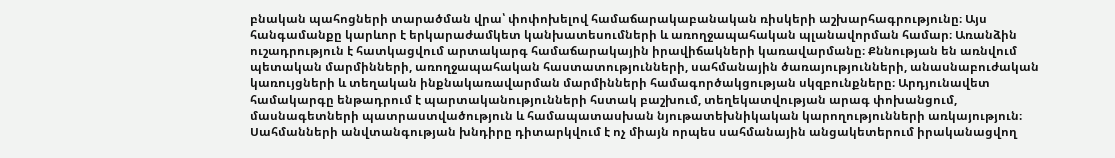բնական պահոցների տարածման վրա՝ փոփոխելով համաճարակաբանական ռիսկերի աշխարհագրությունը։ Այս հանգամանքը կարևոր է երկարաժամկետ կանխատեսումների և առողջապահական պլանավորման համար։ Առանձին ուշադրություն է հատկացվում արտակարգ համաճարակային իրավիճակների կառավարմանը։ Քննության են առնվում պետական մարմինների, առողջապահական հաստատությունների, սահմանային ծառայությունների, անասնաբուժական կառույցների և տեղական ինքնակառավարման մարմինների համագործակցության սկզբունքները։ Արդյունավետ համակարգը ենթադրում է պարտականությունների հստակ բաշխում, տեղեկատվության արագ փոխանցում, մասնագետների պատրաստվածություն և համապատասխան նյութատեխնիկական կարողությունների առկայություն։ Սահմանների անվտանգության խնդիրը դիտարկվում է ոչ միայն որպես սահմանային անցակետերում իրականացվող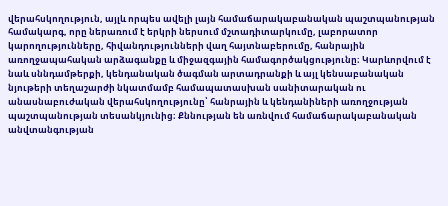վերահսկողություն, այլև որպես ավելի լայն համաճարակաբանական պաշտպանության համակարգ, որը ներառում է երկրի ներսում մշտադիտարկումը, լաբորատոր կարողությունները, հիվանդությունների վաղ հայտնաբերումը, հանրային առողջապահական արձագանքը և միջազգային համագործակցությունը։ Կարևորվում է նաև սննդամթերքի, կենդանական ծագման արտադրանքի և այլ կենսաբանական նյութերի տեղաշարժի նկատմամբ համապատասխան սանիտարական ու անասնաբուժական վերահսկողությունը՝ հանրային և կենդանիների առողջության պաշտպանության տեսանկյունից։ Քննության են առնվում համաճարակաբանական անվտանգության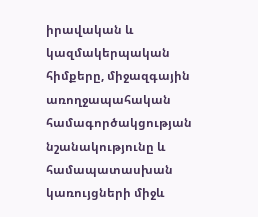իրավական և կազմակերպական հիմքերը, միջազգային առողջապահական համագործակցության նշանակությունը և համապատասխան կառույցների միջև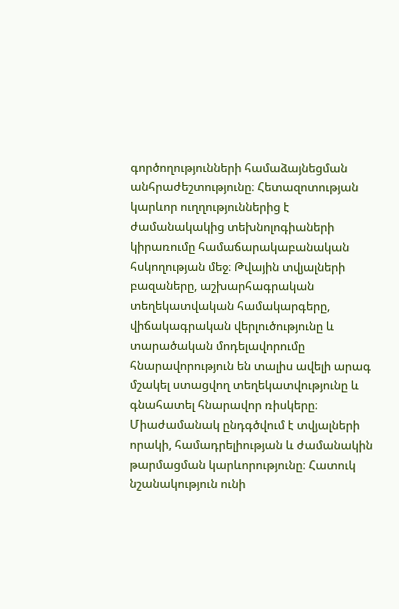գործողությունների համաձայնեցման անհրաժեշտությունը։ Հետազոտության կարևոր ուղղություններից է ժամանակակից տեխնոլոգիաների կիրառումը համաճարակաբանական հսկողության մեջ։ Թվային տվյալների բազաները, աշխարհագրական տեղեկատվական համակարգերը, վիճակագրական վերլուծությունը և տարածական մոդելավորումը հնարավորություն են տալիս ավելի արագ մշակել ստացվող տեղեկատվությունը և գնահատել հնարավոր ռիսկերը։ Միաժամանակ ընդգծվում է տվյալների որակի, համադրելիության և ժամանակին թարմացման կարևորությունը։ Հատուկ նշանակություն ունի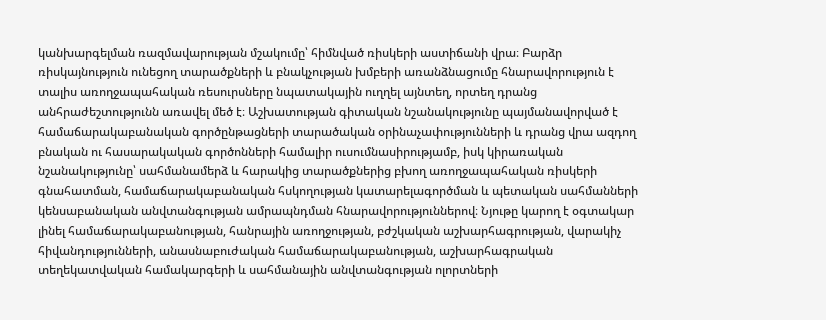կանխարգելման ռազմավարության մշակումը՝ հիմնված ռիսկերի աստիճանի վրա։ Բարձր ռիսկայնություն ունեցող տարածքների և բնակչության խմբերի առանձնացումը հնարավորություն է տալիս առողջապահական ռեսուրսները նպատակային ուղղել այնտեղ, որտեղ դրանց անհրաժեշտությունն առավել մեծ է։ Աշխատության գիտական նշանակությունը պայմանավորված է համաճարակաբանական գործընթացների տարածական օրինաչափությունների և դրանց վրա ազդող բնական ու հասարակական գործոնների համալիր ուսումնասիրությամբ, իսկ կիրառական նշանակությունը՝ սահմանամերձ և հարակից տարածքներից բխող առողջապահական ռիսկերի գնահատման, համաճարակաբանական հսկողության կատարելագործման և պետական սահմանների կենսաբանական անվտանգության ամրապնդման հնարավորություններով։ Նյութը կարող է օգտակար լինել համաճարակաբանության, հանրային առողջության, բժշկական աշխարհագրության, վարակիչ հիվանդությունների, անասնաբուժական համաճարակաբանության, աշխարհագրական տեղեկատվական համակարգերի և սահմանային անվտանգության ոլորտների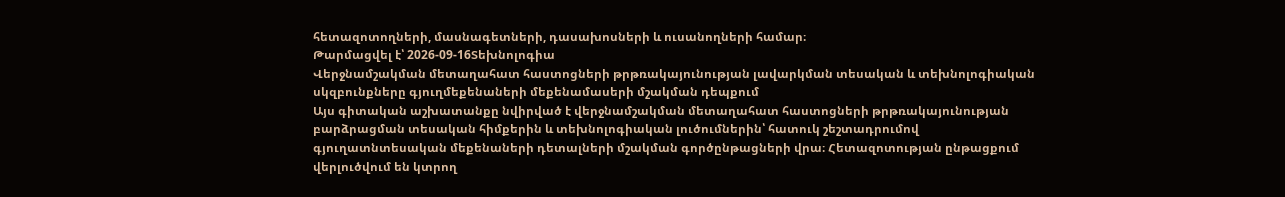հետազոտողների, մասնագետների, դասախոսների և ուսանողների համար։
Թարմացվել է՝ 2026-09-16Տեխնոլոգիա
Վերջնամշակման մետաղահատ հաստոցների թրթռակայունության լավարկման տեսական և տեխնոլոգիական սկզբունքները գյուղմեքենաների մեքենամասերի մշակման դեպքում
Այս գիտական աշխատանքը նվիրված է վերջնամշակման մետաղահատ հաստոցների թրթռակայունության բարձրացման տեսական հիմքերին և տեխնոլոգիական լուծումներին՝ հատուկ շեշտադրումով գյուղատնտեսական մեքենաների դետալների մշակման գործընթացների վրա։ Հետազոտության ընթացքում վերլուծվում են կտրող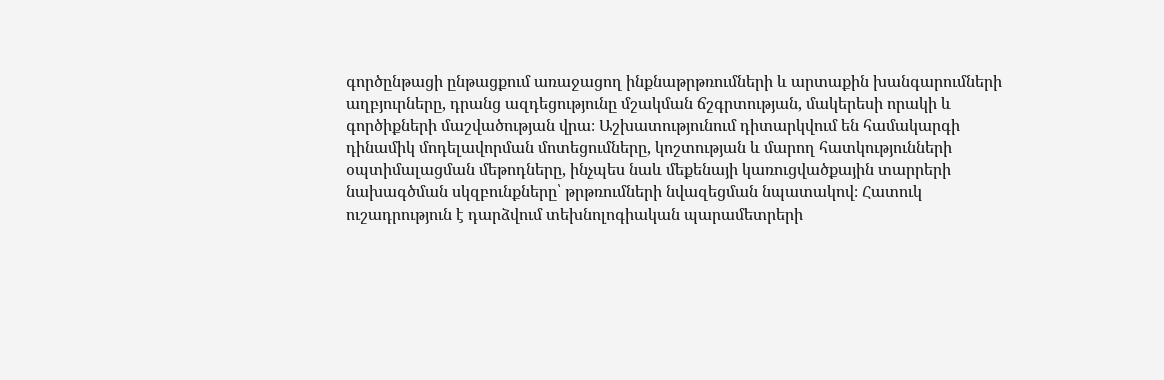գործընթացի ընթացքում առաջացող ինքնաթրթռումների և արտաքին խանգարումների աղբյուրները, դրանց ազդեցությունը մշակման ճշգրտության, մակերեսի որակի և գործիքների մաշվածության վրա։ Աշխատությունում դիտարկվում են համակարգի դինամիկ մոդելավորման մոտեցումները, կոշտության և մարող հատկությունների օպտիմալացման մեթոդները, ինչպես նաև մեքենայի կառուցվածքային տարրերի նախագծման սկզբունքները՝ թրթռումների նվազեցման նպատակով։ Հատուկ ուշադրություն է դարձվում տեխնոլոգիական պարամետրերի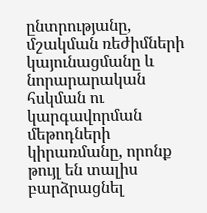ընտրությանը, մշակման ռեժիմների կայունացմանը և նորարարական հսկման ու կարգավորման մեթոդների կիրառմանը, որոնք թույլ են տալիս բարձրացնել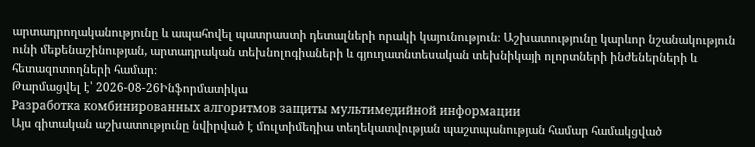արտադրողականությունը և ապահովել պատրաստի դետալների որակի կայունություն։ Աշխատությունը կարևոր նշանակություն ունի մեքենաշինության, արտադրական տեխնոլոգիաների և գյուղատնտեսական տեխնիկայի ոլորտների ինժեներների և հետազոտողների համար։
Թարմացվել է՝ 2026-08-26Ինֆորմատիկա
Разработка комбинированных алгоритмов защиты мультимедийной информации
Այս գիտական աշխատությունը նվիրված է մուլտիմեդիա տեղեկատվության պաշտպանության համար համակցված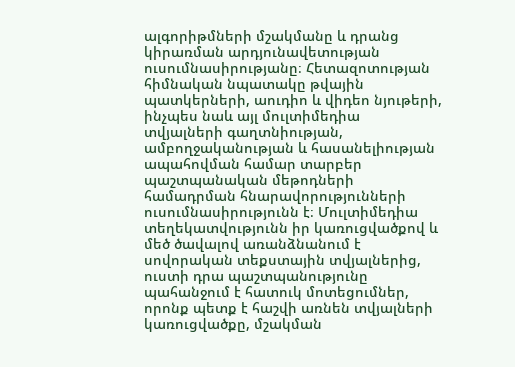ալգորիթմների մշակմանը և դրանց կիրառման արդյունավետության ուսումնասիրությանը։ Հետազոտության հիմնական նպատակը թվային պատկերների, աուդիո և վիդեո նյութերի, ինչպես նաև այլ մուլտիմեդիա տվյալների գաղտնիության, ամբողջականության և հասանելիության ապահովման համար տարբեր պաշտպանական մեթոդների համադրման հնարավորությունների ուսումնասիրությունն է։ Մուլտիմեդիա տեղեկատվությունն իր կառուցվածքով և մեծ ծավալով առանձնանում է սովորական տեքստային տվյալներից, ուստի դրա պաշտպանությունը պահանջում է հատուկ մոտեցումներ, որոնք պետք է հաշվի առնեն տվյալների կառուցվածքը, մշակման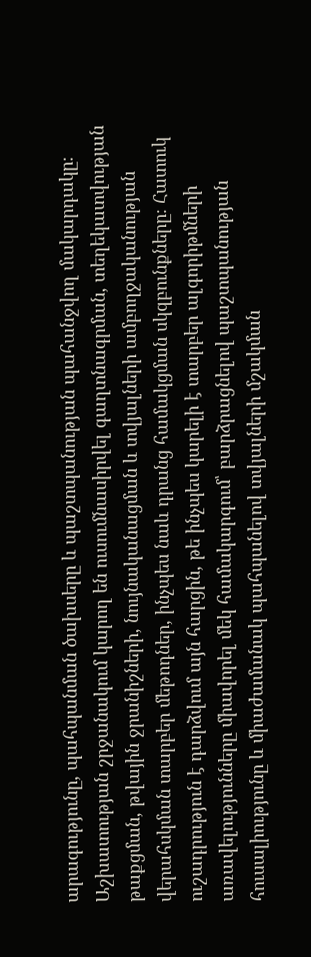արագությունը, պահպանման ծախսերը և պաշտպանության պահանջվող մակարդակը։ Աշխատության շրջանակում կարող են ուսումնասիրվել գաղտնագրման, տեղեկատվության թաքցման, թվային ջրանիշների, նույնականացման և տվյալների ամբողջականության վերահսկման տարբեր մեթոդներ, ինչպես նաև դրանց համակցման սկզբունքները։ Հատուկ ուշադրություն է դարձվում այն հարցին, թե ինչպես կարելի է տարբեր ալգորիթմների առավելությունները միավորել մեկ համակարգում՝ բարձրացնելով պաշտպանության հուսալիությունը և միաժամանակ պահպանելով տվյալների մշակման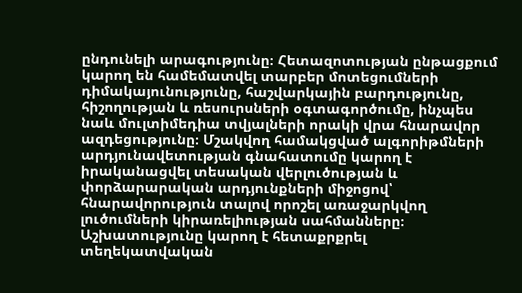ընդունելի արագությունը։ Հետազոտության ընթացքում կարող են համեմատվել տարբեր մոտեցումների դիմակայունությունը, հաշվարկային բարդությունը, հիշողության և ռեսուրսների օգտագործումը, ինչպես նաև մուլտիմեդիա տվյալների որակի վրա հնարավոր ազդեցությունը։ Մշակվող համակցված ալգորիթմների արդյունավետության գնահատումը կարող է իրականացվել տեսական վերլուծության և փորձարարական արդյունքների միջոցով՝ հնարավորություն տալով որոշել առաջարկվող լուծումների կիրառելիության սահմանները։ Աշխատությունը կարող է հետաքրքրել տեղեկատվական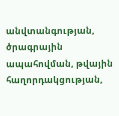անվտանգության, ծրագրային ապահովման, թվային հաղորդակցության,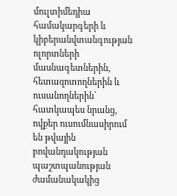մուլտիմեդիա համակարգերի և կիբերանվտանգության ոլորտների մասնագետներին, հետազոտողներին և ուսանողներին՝ հատկապես նրանց, ովքեր ուսումնասիրում են թվային բովանդակության պաշտպանության ժամանակակից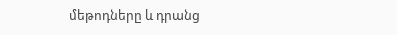մեթոդները և դրանց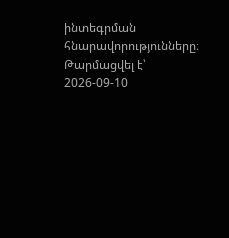ինտեգրման հնարավորությունները։
Թարմացվել է՝ 2026-09-10